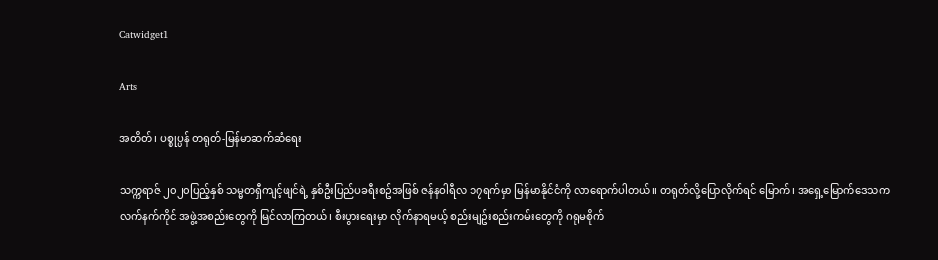Catwidget1

Arts

အတိတ်၊ ပစ္စုပ္ပန် တရုတ်-မြန်မာဆက်ဆံရေး

သက္ကရာဇ် ၂၀၂၀ပြည့်နှစ် သမ္မတရှီကျင့်ဖျင်ရဲ့ နှစ်ဦးပြည်ပခရီးစဥ်အဖြစ် ဇန်နဝါရီလ ၁၇ရက်မှာ မြန်မာနိုင်ငံကို လာရောက်ပါတယ်။ တရုတ်လို့ပြောလိုက်ရင် မြောက်၊ အရှေ့မြောက်ဒေသက လက်နက်ကိုင် အဖွဲ့အစည်းတွေကို မြင်လာကြတယ်၊ စီးပွားရေးမှာ လိုက်နာရမယ့် စည်းမျဥ်းစည်းကမ်းတွေကို ဂရုမစိုက်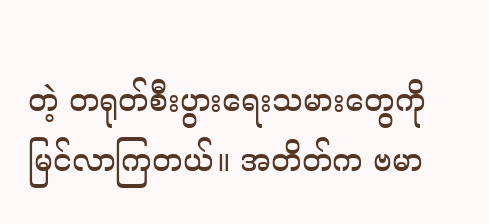တဲ့ တရုတ်စီးပွားရေးသမားတွေကို မြင်လာကြတယ်။ အတိတ်က ဗမာ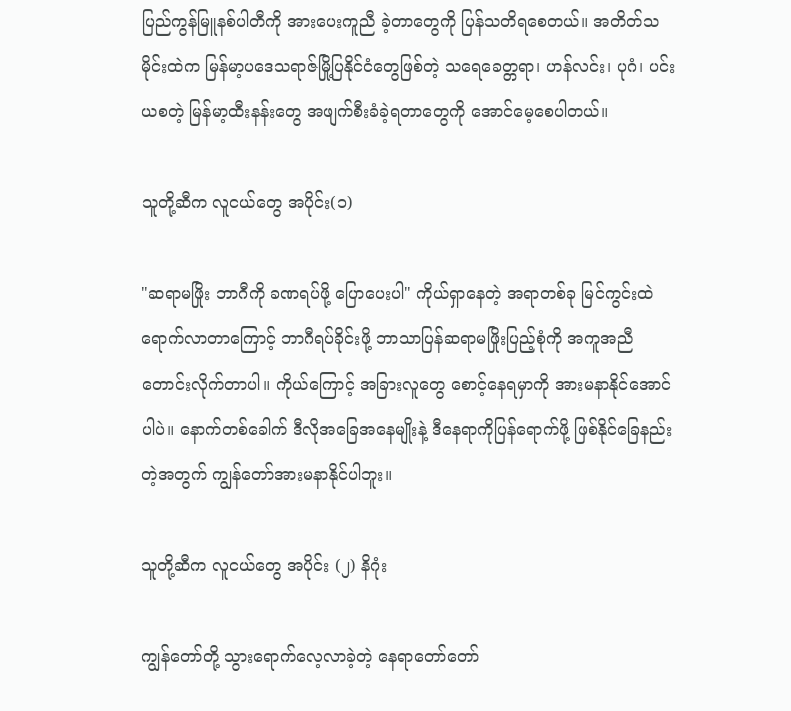ပြည်ကွန်မြူနစ်ပါတီကို အားပေးကူညီ ခဲ့တာတွေကို ပြန်သတိရစေတယ်။ အတိတ်သမိုင်းထဲက မြန်မာ့ပဒေသရာဇ်မြို့ပြနိုင်ငံတွေဖြစ်တဲ့ သရေခေတ္တရာ၊ ဟန်လင်း၊ ပုဂံ၊ ပင်းယစတဲ့ မြန်မာ့ထီးနန်းတွေ အဖျက်စီးခံခဲ့ရတာတွေကို အောင်မေ့စေပါတယ်။

သူတို့ဆီက လူငယ်တွေ အပိုင်း(၁)

"ဆရာမဖြိုး ဘာဂီကို ခဏရပ်ဖို့ ပြောပေးပါ" ကိုယ်ရှာနေတဲ့ အရာတစ်ခု မြင်ကွင်းထဲရောက်လာတာကြောင့် ဘာဂီရပ်ခိုင်းဖို့ ဘာသာပြန်ဆရာမဖြိုးပြည့်စုံကို အကူအညီတောင်းလိုက်တာပါ။ ကိုယ်ကြောင့် အခြားလူတွေ စောင့်နေရမှာကို အားမနာနိုင်အောင်ပါပဲ။ နောက်တစ်ခေါက် ဒီလိုအခြေအနေမျိုးနဲ့ ဒီနေရာကိုပြန်ရောက်ဖို့ ဖြစ်နိုင်ခြေနည်းတဲ့အတွက် ကျွန်တော်အားမနာနိုင်ပါဘူး။

သူတို့ဆီက လူငယ်တွေ အပိုင်း (၂) နိဂုံး

ကျွန်တော်တို့ သွားရောက်လေ့လာခဲ့တဲ့ နေရာတော်တော်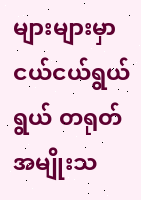များများမှာ ငယ်ငယ်ရွယ်ရွယ် တရုတ်အမျိုးသ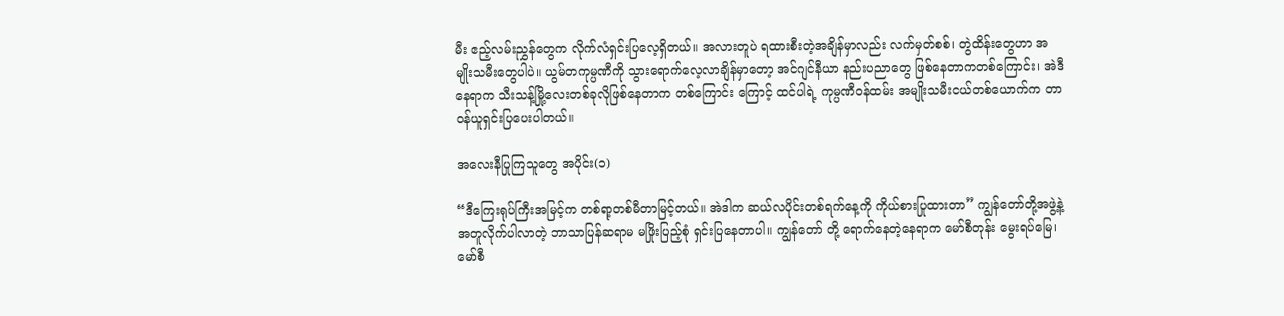မီး ဧည့်လမ်းညွှန်တွေက လိုက်လံရှင်းပြလေ့ရှိတယ်။ အလားတူပဲ ရထားစီးတဲ့အချိန်မှာလည်း လက်မှတ်စစ်၊ တွဲထိန်းတွေဟာ အမျိုးသမီးတွေပါပဲ။ ယွမ်တကုမ္ပဏီကို သွားရောက်လေ့လာချိန်မှာတော့ အင်ဂျင်နီယာ နည်းပညာတွေ ဖြစ်နေတာကတစ်ကြောင်း၊ အဲဒီနေရာက သီးသန့်မြို့လေးတစ်ခုလိုဖြစ်နေတာက တစ်ကြောင်း ကြောင့် ထင်ပါရဲ့ ကုမ္ပဏီဝန်ထမ်း အမျိုးသမီးငယ်တစ်ယောက်က တာဝန်ယူရှင်းပြပေးပါတယ်။

အလေးနီပြုကြသူတွေ အပိုင်း(၁)

“ဒီကြေးရုပ်ကြီးအမြင့်က တစ်ရာ့တစ်မီတာမြင့်တယ်။ အဲဒါက ဆယ်လပိုင်းတစ်ရက်နေ့ကို ကိုယ်စားပြုထားတာ” ကျွန်တော်တို့အဖွဲ့နဲ့အတူလိုက်ပါလာတဲ့ ဘာသာပြန်ဆရာမ မဖြိုးပြည့်စုံ ရှင်းပြနေတာပါ။ ကျွန်တော် တို့ ရောက်နေတဲ့နေရာက မော်စီတုန်း မွေးရပ်မြေ၊ မော်စီ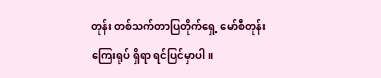တုန်း တစ်သက်တာပြတိုက်ရှေ့ မော်စီတုန်း ကြေးရုပ် ရှိရာ ရင်ပြင်မှာပါ။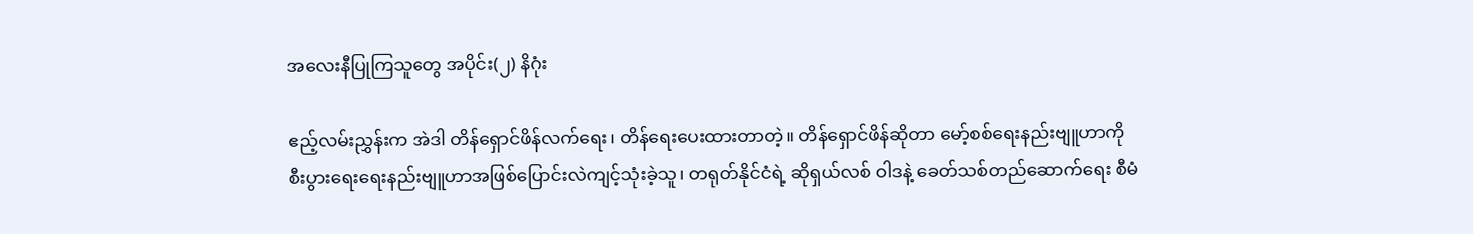အလေးနီပြုကြသူတွေ အပိုင်း(၂) နိဂုံး

ဧည့်လမ်းညွှန်းက အဲဒါ တိန်ရှောင်ဖိန်လက်ရေး၊ တိန်ရေးပေးထားတာတဲ့။ တိန်ရှောင်ဖိန်ဆိုတာ မော့်စစ်ရေးနည်းဗျူဟာကို စီးပွားရေးရေးနည်းဗျူဟာအဖြစ်ပြောင်းလဲကျင့်သုံးခဲ့သူ၊ တရုတ်နိုင်ငံရဲ့ ဆိုရှယ်လစ် ဝါဒနဲ့ ခေတ်သစ်တည်ဆောက်ရေး စီမံ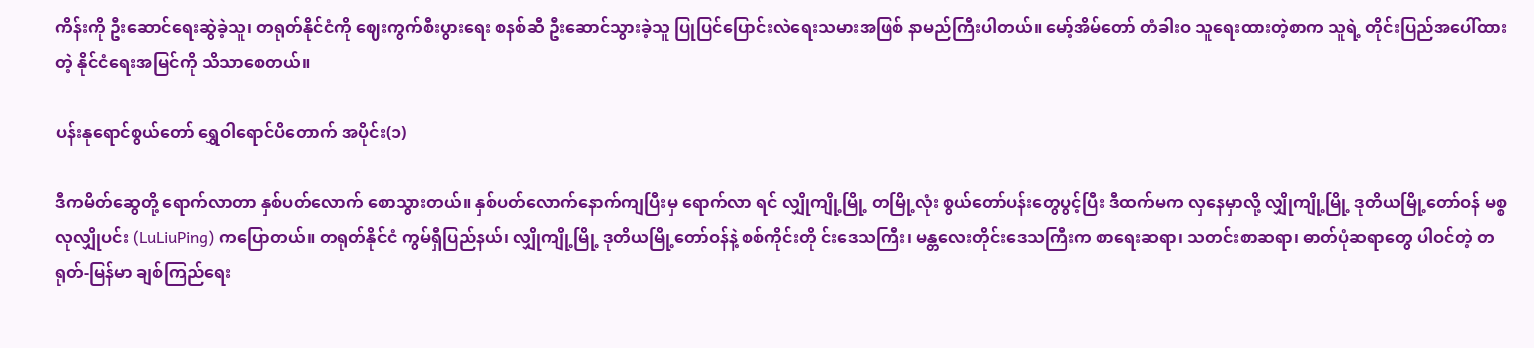ကိန်းကို ဦးဆောင်ရေးဆွဲခဲ့သူ၊ တရုတ်နိုင်ငံကို ဈေးကွက်စီးပွားရေး စနစ်ဆီ ဦးဆောင်သွားခဲ့သူ ပြုပြင်ပြောင်းလဲရေးသမားအဖြစ် နာမည်ကြီးပါတယ်။ မော့်အိမ်တော် တံခါးဝ သူရေးထားတဲ့စာက သူရဲ့ တိုင်းပြည်အပေါ်ထားတဲ့ နိုင်ငံရေးအမြင်ကို သိသာစေတယ်။

ပန်းနုရောင်စွယ်တော် ရွှေဝါရောင်ပိတောက် အပိုင်း(၁)

ဒီကမိတ်ဆွေတို့ ရောက်လာတာ နှစ်ပတ်လောက် စောသွားတယ်။ နှစ်ပတ်လောက်နောက်ကျပြီးမှ ရောက်လာ ရင် လျှိုကျို့မြို့ တမြို့လုံး စွယ်တော်ပန်းတွေပွင့်ပြီး ဒီထက်မက လှနေမှာလို့ လျှိုကျို့မြို့ ဒုတိယမြို့တော်ဝန် မစ္စလုလျှိုပင်း (LuLiuPing) ကပြောတယ်။ တရုတ်နိုင်ငံ ကွမ်ရှီပြည်နယ်၊ လျှိုကျို့မြို့ ဒုတိယမြို့တော်ဝန်နဲ့ စစ်ကိုင်းတို င်းဒေသကြီး၊ မန္တလေးတိုင်းဒေသကြီးက စာရေးဆရာ၊ သတင်းစာဆရာ၊ ဓာတ်ပုံဆရာတွေ ပါဝင်တဲ့ တရုတ်-မြန်မာ ချစ်ကြည်ရေး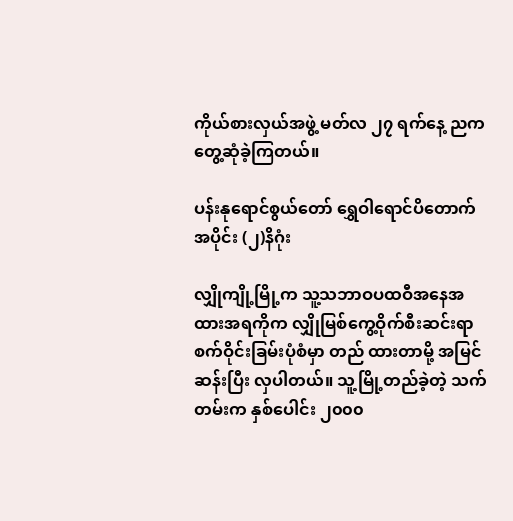ကိုယ်စားလှယ်အဖွဲ့ မတ်လ ၂၇ ရက်နေ့ ညက တွေ့ဆုံခဲ့ကြတယ်။

ပန်းနုရောင်စွယ်တော် ရွှေဝါရောင်ပိတောက် အပိုင်း (၂)နိဂုံး

လျှိုကျို့မြို့က သူ့သဘာဝပထဝီအနေအထားအရကိုက လျှိုမြစ်ကွေ့ဝိုက်စီးဆင်းရာ စက်ဝိုင်းခြမ်းပုံစံမှာ တည် ထားတာမို့ အမြင်ဆန်းပြီး လှပါတယ်။ သူ့မြို့တည်ခဲ့တဲ့ သက်တမ်းက နှစ်ပေါင်း ၂၀၀၀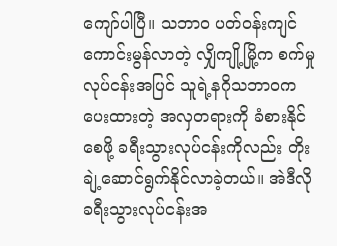ကျော်ပါပြီ။ သဘာဝ ပတ်ဝန်းကျင် ကောင်းမွန်လာတဲ့ လျှိကျို့မြို့က စက်မှုလုပ်ငန်းအပြင် သူရဲ့နဂိုသဘာဝကပေးထားတဲ့ အလှတရားကို ခံစားနိုင်စေဖို့ ခရီးသွားလုပ်ငန်းကိုလည်း တိုးချဲ့ဆောင်ရွက်နိုင်လာခဲ့တယ်။ အဲဒီလို ခရီးသွားလုပ်ငန်းအ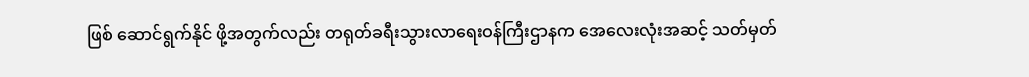ဖြစ် ဆောင်ရွက်နိုင် ဖို့အတွက်လည်း တရုတ်ခရီးသွားလာရေးဝန်ကြီးဌာနက အေလေးလုံးအဆင့် သတ်မှတ်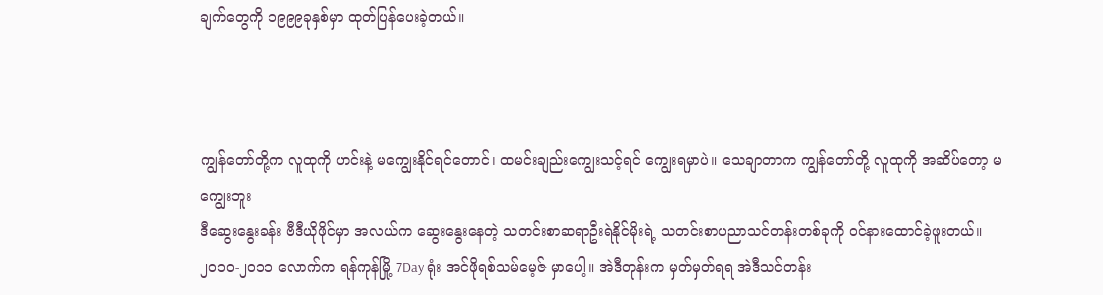ချက်တွေကို ၁၉၉၉ခုနှစ်မှာ ထုတ်ပြန်ပေးခဲ့တယ်။



ကျွန်တော်တို့က လူထုကို ဟင်းနဲ့ မကျွေးနိုင်ရင်တောင်၊ ထမင်းချည်းကျွေးသင့်ရင် ကျွေးရမှာပဲ။ သေချာတာက ကျွန်တော်တို့ လူထုကို အဆိပ်တော့ မကျွေးဘူး
ဒီဆွေးနွေးခန်း ဗီဒီယိုဖိုင်မှာ အလယ်က ဆွေးနွေးနေတဲ့ သတင်းစာဆရာဦးရဲနိုင်မိုးရဲ့ သတင်းစာပညာသင်တန်းတစ်ခုကို ဝင်နားထောင်ခဲ့ဖူးတယ်။ ၂၀၁၀-၂၀၁၁ လောက်က ရန်ကုန်မြို့ 7Day ရုံး အင်ဖိုရစ်သမ်မေ့ဇ် မှာပေါ့။ အဲဒီတုန်းက မှတ်မှတ်ရရ အဲဒီသင်တန်း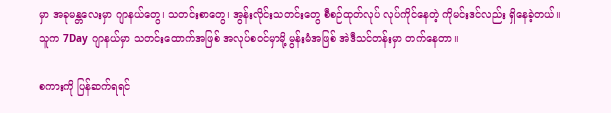မှာ အခုမန္တလေးမှာ ဂျာနယ်တွေ၊ သတင်းစာတွေ၊ အွန်းလိုင်းသတင်းတွေ စီစဉ်ထုတ်လုပ် လုပ်ကိုင်နေတဲ့ ကိုမင်းဒင်လည်း ရှိနေခဲ့တယ်။ သူက 7Day ဂျာနယ်မှာ သတင်းထောက်အဖြစ် အလုပ်စဝင်မှာမို့ မွန်းမံအဖြစ် အဲဒီသင်တန်းမှာ တက်နေတာ။

စကားကို ပြန်ဆက်ရရင်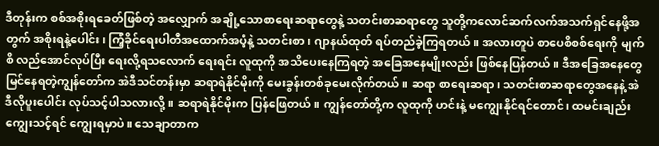ဒီတုန်းက စစ်အစိုးရခေတ်ဖြစ်တဲ့ အလျှောက် အချို့သောစာရေးဆရာတွေနဲ့ သတင်းစာဆရာတွေ သူတို့ကလောင်ဆက်လက်အသက်ရှင်နေဖို့အတွက် အစိုးရနဲ့ပေါင်း၊ ကြံ့ခိုင်ရေးပါတီအထောက်အပံ့နဲ့ သတင်းစာ၊ ဂျာနယ်ထုတ် ရပ်တည်ခဲ့ကြရတယ်။ အလားတူပဲ စာပေစိစစ်ရေးကို မျက်စိ လည်အောင်လုပ်ပြီး ရေးလို့ရသလောက် ရေးရင်း လူထုကို အသိပေးနေကြရတဲ့ အခြေအနေမျိုးလည်း ဖြစ်နေပြန်တယ်။ ဒီအခြေအနေတွေ မြင်နေရတဲ့ကျွန်တော်က အဲဒီသင်တန်းမှာ ဆရာရဲနိုင်မိုးကို မေးခွန်းတစ်ခုမေးလိုက်တယ်။ ဆရာ စာရေးဆရာ၊ သတင်းစာဆရာတွေအနေနဲ့ အဲဒီလိုပူးပေါင်း လုပ်သင့်ပါသလားလို့။ ဆရာရဲနိုင်မိုးက ပြန်ဖြေတယ်။ ကျွန်တော်တို့က လူထုကို ဟင်းနဲ့ မကျွေးနိုင်ရင်တောင်၊ ထမင်းချည်းကျွေးသင့်ရင် ကျွေးရမှာပဲ။ သေချာတာက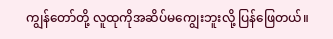ကျွန်တော်တို့ လူထုကိုအဆိပ်မကျွေးဘူးလို့ ပြန်ဖြေတယ်။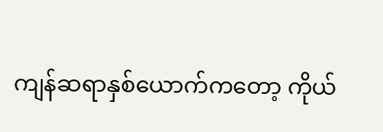ကျန်ဆရာနှစ်ယောက်ကတော့ ကိုယ်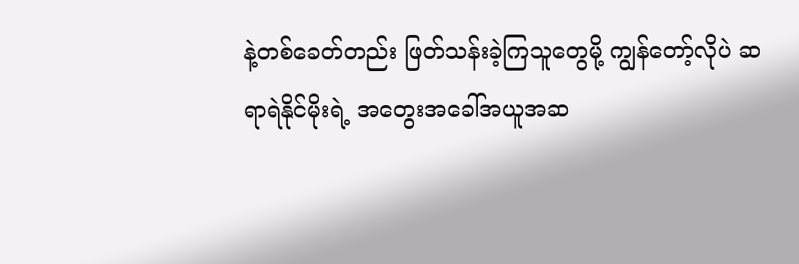နဲ့တစ်ခေတ်တည်း ဖြတ်သန်းခဲ့ကြသူတွေမို့ ကျွန်တော့်လိုပဲ ဆရာရဲနိုင်မိုးရဲ့ အတွေးအခေါ်အယူအဆ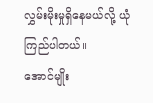လွှမ်းမိုးမှုရှိနေမယ်လို့ ယုံကြည်ပါတယ်။
အောင်မျိုး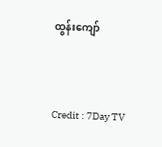ထွန်းကျော်



Credit : 7Day TV